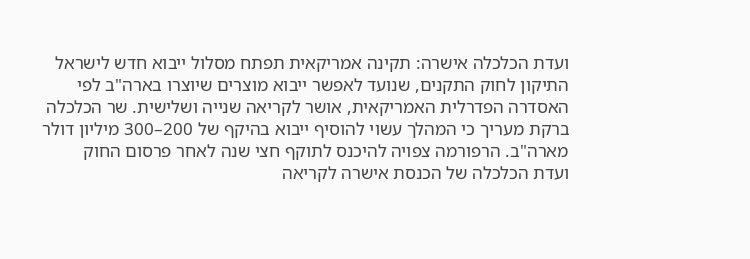ועדת הכלכלה אישרה: תקינה אמריקאית תפתח מסלול ייבוא חדש לישראל
התיקון לחוק התקנים, שנועד לאפשר ייבוא מוצרים שיוצרו בארה"ב לפי האסדרה הפדרלית האמריקאית, אושר לקריאה שנייה ושלישית. שר הכלכלה ברקת מעריך כי המהלך עשוי להוסיף ייבוא בהיקף של 200–300 מיליון דולר מארה"ב. הרפורמה צפויה להיכנס לתוקף חצי שנה לאחר פרסום החוק
ועדת הכלכלה של הכנסת אישרה לקריאה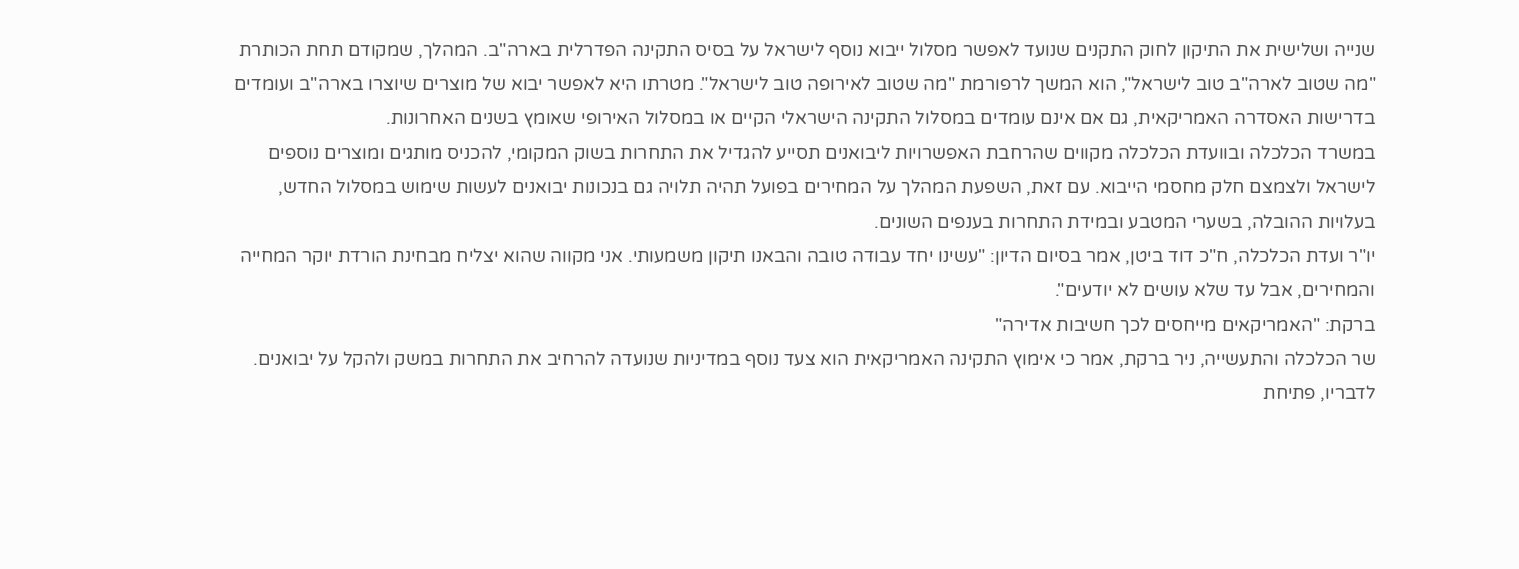שנייה ושלישית את התיקון לחוק התקנים שנועד לאפשר מסלול ייבוא נוסף לישראל על בסיס התקינה הפדרלית בארה"ב. המהלך, שמקודם תחת הכותרת "מה שטוב לארה"ב טוב לישראל", הוא המשך לרפורמת "מה שטוב לאירופה טוב לישראל". מטרתו היא לאפשר יבוא של מוצרים שיוצרו בארה"ב ועומדים בדרישות האסדרה האמריקאית, גם אם אינם עומדים במסלול התקינה הישראלי הקיים או במסלול האירופי שאומץ בשנים האחרונות.
במשרד הכלכלה ובוועדת הכלכלה מקווים שהרחבת האפשרויות ליבואנים תסייע להגדיל את התחרות בשוק המקומי, להכניס מותגים ומוצרים נוספים לישראל ולצמצם חלק מחסמי הייבוא. עם זאת, השפעת המהלך על המחירים בפועל תהיה תלויה גם בנכונות יבואנים לעשות שימוש במסלול החדש, בעלויות ההובלה, בשערי המטבע ובמידת התחרות בענפים השונים.
יו"ר ועדת הכלכלה, ח"כ דוד ביטן, אמר בסיום הדיון: "עשינו יחד עבודה טובה והבאנו תיקון משמעותי. אני מקווה שהוא יצליח מבחינת הורדת יוקר המחייה והמחירים, אבל עד שלא עושים לא יודעים".
ברקת: "האמריקאים מייחסים לכך חשיבות אדירה"
שר הכלכלה והתעשייה, ניר ברקת, אמר כי אימוץ התקינה האמריקאית הוא צעד נוסף במדיניות שנועדה להרחיב את התחרות במשק ולהקל על יבואנים. לדבריו, פתיחת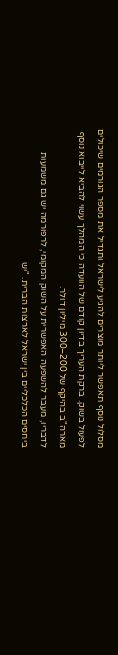מסלול נוסף תאפשר ליותר מוצרים להגיע לישראל ותגדיל את מספר הגורמים שיכולים לפעול בשוק. ברקת העריך בדיון קודם של הוועדה כי המהלך עשוי להביא לייבוא נוסף מארה"ב בהיקף של 200–300 מיליון דולר.
לדבריו, מעבר להשפעה האפשרית על השוק המקומי, לרפורמה יש גם משמעות ביחסים הכלכליים בין ישראל לארצות הברית. "יש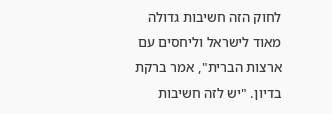לחוק הזה חשיבות גדולה מאוד לישראל וליחסים עם ארצות הברית", אמר ברקת בדיון. "יש לזה חשיבות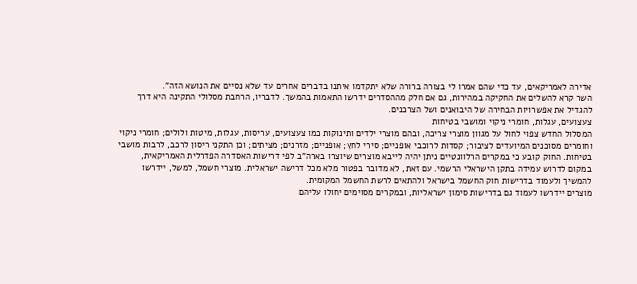אדירה לאמריקאים, עד כדי שהם אמרו לי בצורה ברורה שלא יתקדמו איתנו בדברים אחרים עד שלא נסיים את הנושא הזה".
השר קרא להשלים את החקיקה במהירות, גם אם חלק מההסדרים ידרשו התאמות בהמשך. לדבריו, הרחבת מסלולי התקינה היא דרך להגדיל את אפשרויות הבחירה של היבואנים ושל הצרכנים.
צעצועים, עגלות, חומרי ניקוי ומושבי בטיחות
המסלול החדש צפוי לחול על מגוון מוצרי צריכה, ובהם מוצרי ילדים ותינוקות כמו צעצועים, עריסות, עגלות, מיטות ולולים; חומרי ניקוי וחומרים מסוכנים המיועדים לציבור; קסדות לרוכבי אופניים; סירי לחץ; אופניים; מזרנים; מציתים; וכן התקני ריסון לרכב, לרבות מושבי בטיחות. החוק קובע כי במקרים הרלוונטיים ניתן יהיה לייבא מוצרים שיוצרו בארה"ב לפי דרישות האסדרה הפדרלית האמריקאית, במקום לדרוש עמידה בתקן הישראלי הרשמי. עם זאת, לא מדובר בפטור מלא מכל דרישה ישראלית. מוצרי חשמל, למשל, יידרשו להמשיך ולעמוד בדרישות חוק החשמל בישראל ולהתאים לרשת החשמל המקומית.
מוצרים יידרשו לעמוד גם בדרישות סימון ישראליות, ובמקרים מסוימים יחולו עליהם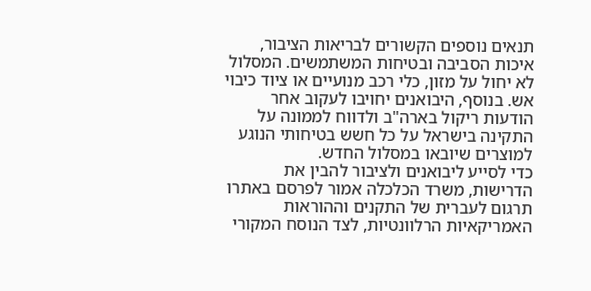תנאים נוספים הקשורים לבריאות הציבור, איכות הסביבה ובטיחות המשתמשים. המסלול לא יחול על מזון, כלי רכב מנועיים או ציוד כיבוי אש. בנוסף, היבואנים יחויבו לעקוב אחר הודעות ריקול בארה"ב ולדווח לממונה על התקינה בישראל על כל חשש בטיחותי הנוגע למוצרים שיובאו במסלול החדש.
כדי לסייע ליבואנים ולציבור להבין את הדרישות, משרד הכלכלה אמור לפרסם באתרו תרגום לעברית של התקנים וההוראות האמריקאיות הרלוונטיות, לצד הנוסח המקורי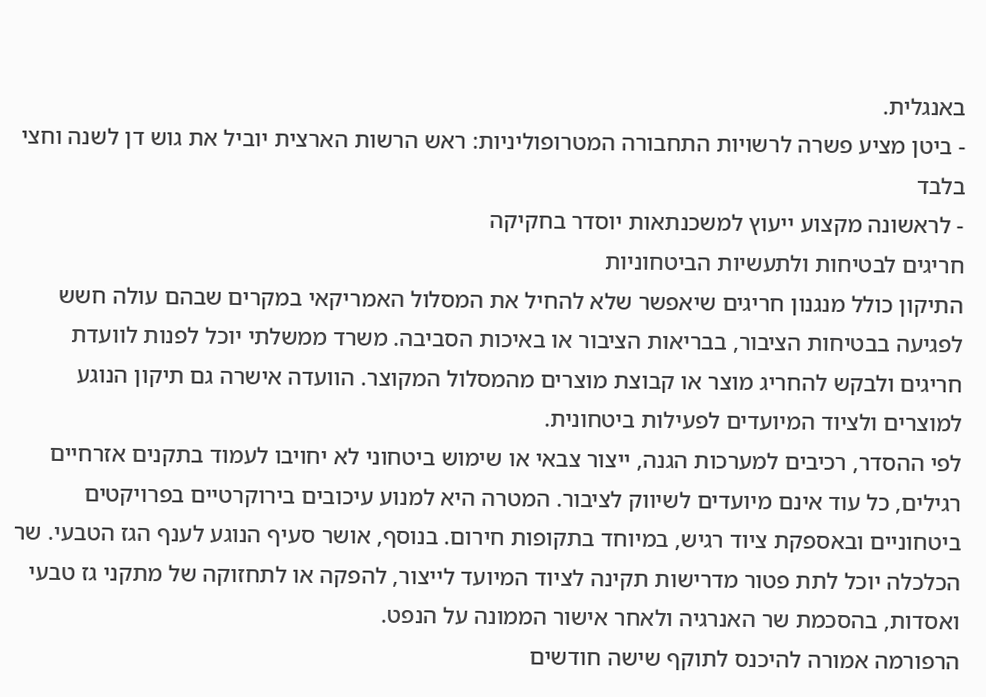באנגלית.
- ביטן מציע פשרה לרשויות התחבורה המטרופוליניות: ראש הרשות הארצית יוביל את גוש דן לשנה וחצי בלבד
- לראשונה מקצוע ייעוץ למשכנתאות יוסדר בחקיקה
חריגים לבטיחות ולתעשיות הביטחוניות
התיקון כולל מנגנון חריגים שיאפשר שלא להחיל את המסלול האמריקאי במקרים שבהם עולה חשש לפגיעה בבטיחות הציבור, בבריאות הציבור או באיכות הסביבה. משרד ממשלתי יוכל לפנות לוועדת חריגים ולבקש להחריג מוצר או קבוצת מוצרים מהמסלול המקוצר. הוועדה אישרה גם תיקון הנוגע למוצרים ולציוד המיועדים לפעילות ביטחונית.
לפי ההסדר, רכיבים למערכות הגנה, ייצור צבאי או שימוש ביטחוני לא יחויבו לעמוד בתקנים אזרחיים רגילים, כל עוד אינם מיועדים לשיווק לציבור. המטרה היא למנוע עיכובים בירוקרטיים בפרויקטים ביטחוניים ובאספקת ציוד רגיש, במיוחד בתקופות חירום. בנוסף, אושר סעיף הנוגע לענף הגז הטבעי. שר הכלכלה יוכל לתת פטור מדרישות תקינה לציוד המיועד לייצור, להפקה או לתחזוקה של מתקני גז טבעי ואסדות, בהסכמת שר האנרגיה ולאחר אישור הממונה על הנפט.
הרפורמה אמורה להיכנס לתוקף שישה חודשים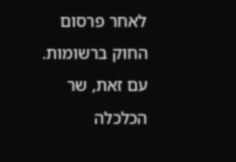לאחר פרסום החוק ברשומות. עם זאת, שר הכלכלה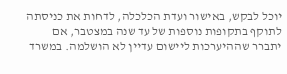יוכל לבקש, באישור ועדת הכלכלה, לדחות את כניסתה לתוקף בתקופות נוספות של עד שנה במצטבר, אם יתברר שההיערכות ליישום עדיין לא הושלמה. במשרד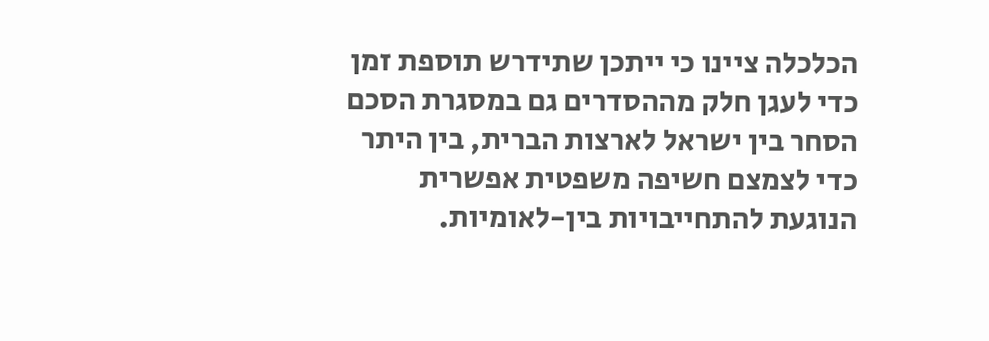הכלכלה ציינו כי ייתכן שתידרש תוספת זמן כדי לעגן חלק מההסדרים גם במסגרת הסכם הסחר בין ישראל לארצות הברית, בין היתר כדי לצמצם חשיפה משפטית אפשרית הנוגעת להתחייבויות בין-לאומיות.